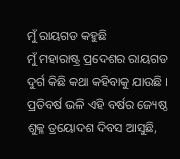ମୁଁ ରାୟଗଡ କହୁଛି
ମୁଁ ମହାରାଷ୍ଟ୍ର ପ୍ରଦେଶର ରାୟଗଡ ଦୁର୍ଗ କିଛି କଥା କହିବାକୁ ଯାଉଛି । ପ୍ରତିବର୍ଷ ଭଳି ଏହି ବର୍ଷର ଜ୍ୟେଷ୍ଠ ଶୁକ୍ଳ ତ୍ରୟୋଦଶ ଦିବସ ଆସୁଛି,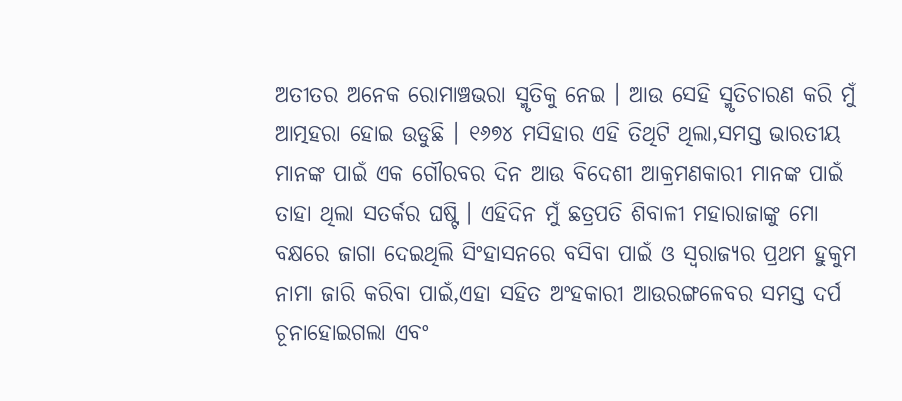ଅତୀତର ଅନେକ ରୋମାଞ୍ଚଭରା ସ୍ମୃତିକୁ ନେଇ । ଆଉ ସେହି ସ୍ମୃତିଚାରଣ କରି ମୁଁ ଆତ୍ମହରା ହୋଇ ଉଡୁଛି । ୧୬୭୪ ମସିହାର ଏହି ତିଥିଟି ଥିଲା,ସମସ୍ତ ଭାରତୀୟ ମାନଙ୍କ ପାଇଁ ଏକ ଗୌରବର ଦିନ ଆଉ ବିଦେଶୀ ଆକ୍ରମଣକାରୀ ମାନଙ୍କ ପାଇଁ ତାହା ଥିଲା ସତର୍କର ଘଷ୍ଟି । ଏହିଦିନ ମୁଁ ଛତ୍ରପତି ଶିବାଳୀ ମହାରାଜାଙ୍କୁ ମୋ ବକ୍ଷରେ ଜାଗା ଦେଇଥିଲି ସିଂହାସନରେ ବସିବା ପାଇଁ ଓ ସ୍ୱରାଜ୍ୟର ପ୍ରଥମ ହୁକୁମ ନାମା ଜାରି କରିବା ପାଇଁ,ଏହା ସହିତ ଅଂହକାରୀ ଆଉରଙ୍ଗଳେବର ସମସ୍ତ ଦର୍ପ ଚୂନାହୋଇଗଲା ଏବଂ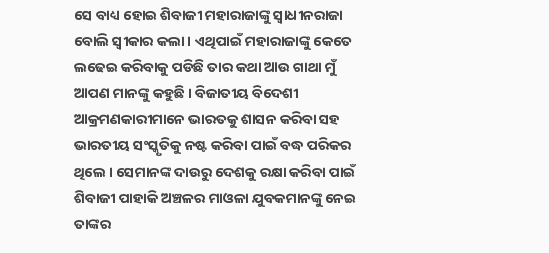ସେ ବାଧ୍ୟ ହୋଇ ଶିବାଜୀ ମହାରାଜାଙ୍କୁ ସ୍ୱାଧୀନରାଜା ବୋଲି ସ୍ୱୀକାର କଲା । ଏଥିପାଇଁ ମହାରାଜାଙ୍କୁ କେତେ ଲଢେଇ କରିବାକୁ ପଡିଛି ତାର କଥା ଆଉ ଗାଥା ମୁଁ ଆପଣ ମାନଙ୍କୁ କହୁଛି । ବିଜାତୀୟ ବିଦେଶୀ ଆକ୍ରମଣକାରୀମାନେ ଭାରତକୁ ଶାସନ କରିବା ସହ ଭାରତୀୟ ସଂସ୍କୃତିକୁ ନଷ୍ଟ କରିବା ପାଇଁ ବଦ୍ଧ ପରିକର ଥିଲେ । ସେମାନଙ୍କ ଦାଉରୁ ଦେଶକୁ ରକ୍ଷା କରିବା ପାଇଁ ଶିବାଜୀ ପାହାକି ଅଞ୍ଚଳର ମାଓଳା ଯୁବକମାନଙ୍କୁ ନେଇ ତାଙ୍କର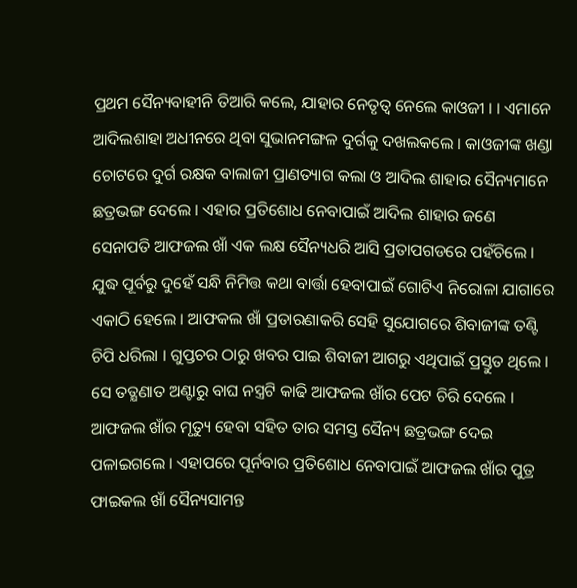ପ୍ରଥମ ସୈନ୍ୟବାହୀନି ତିଆରି କଲେ, ଯାହାର ନେତୃତ୍ୱ ନେଲେ କାଓଜୀ । । ଏମାନେ ଆଦିଲଶାହା ଅଧୀନରେ ଥିବା ସୁଭାନମଙ୍ଗଳ ଦୁର୍ଗକୁ ଦଖଲକଲେ । କାଓଜୀଙ୍କ ଖଣ୍ଡା ଚୋଟରେ ଦୁର୍ଗ ରକ୍ଷକ ବାଲାଜୀ ପ୍ରାଣତ୍ୟାଗ କଲା ଓ ଆଦିଲ ଶାହାର ସୈନ୍ୟମାନେ ଛତ୍ରଭଙ୍ଗ ଦେଲେ । ଏହାର ପ୍ରତିଶୋଧ ନେବାପାଇଁ ଆଦିଲ ଶାହାର ଜଣେ ସେନାପତି ଆଫଜଲ ଖାଁ ଏକ ଲକ୍ଷ ସୈନ୍ୟଧରି ଆସି ପ୍ରତାପଗଡରେ ପହଁଚିଲେ । ଯୁଦ୍ଧ ପୂର୍ବରୁ ଦୁହେଁ ସନ୍ଧି ନିମିତ୍ତ କଥା ବାର୍ତ୍ତା ହେବାପାଇଁ ଗୋଟିଏ ନିରୋଳା ଯାଗାରେ ଏକାଠି ହେଲେ । ଆଫକଲ ଖାଁ ପ୍ରତାରଣାକରି ସେହି ସୁଯୋଗରେ ଶିବାଜୀଙ୍କ ତଣ୍ଟି ଚିପି ଧରିଲା । ଗୁପ୍ତଚର ଠାରୁ ଖବର ପାଇ ଶିବାଜୀ ଆଗରୁ ଏଥିପାଇଁ ପ୍ରସ୍ତୁତ ଥିଲେ । ସେ ତତ୍କ୍ଷଣାତ ଅଣ୍ଟାରୁ ବାଘ ନସ୍ତ୍ରଟି କାଢି ଆଫଜଲ ଖାଁର ପେଟ ଚିରି ଦେଲେ । ଆଫଜଲ ଖାଁର ମୃତ୍ୟୁ ହେବା ସହିତ ତାର ସମସ୍ତ ସୈନ୍ୟ ଛତ୍ରଭଙ୍ଗ ଦେଇ ପଳାଇଗଲେ । ଏହାପରେ ପୂର୍ନବାର ପ୍ରତିଶୋଧ ନେବାପାଇଁ ଆଫଜଲ ଖାଁର ପୁତ୍ର ଫାଇକଲ ଖାଁ ସୈନ୍ୟସାମନ୍ତ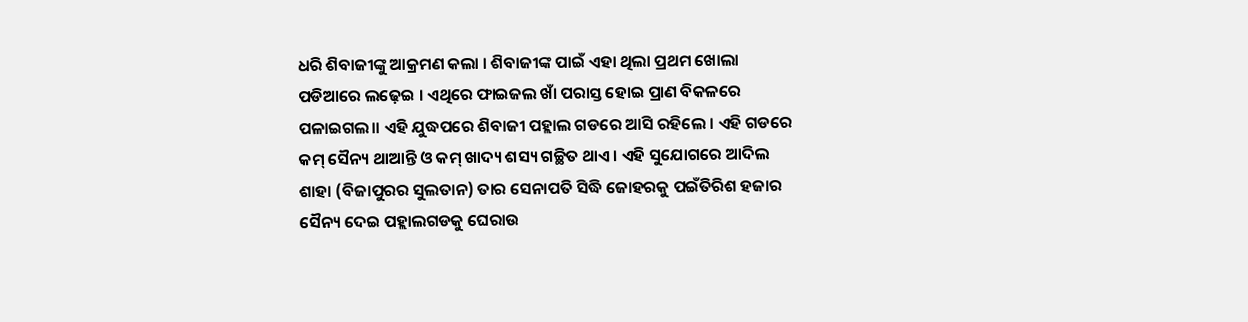ଧରି ଶିବାଜୀଙ୍କୁ ଆକ୍ରମଣ କଲା । ଶିବାଜୀଙ୍କ ପାଇଁ ଏହା ଥିଲା ପ୍ରଥମ ଖୋଲା ପଡିଆରେ ଲଢ଼େଇ । ଏଥିରେ ଫାଇଜଲ ଖାଁ ପରାସ୍ତ ହୋଇ ପ୍ରାଣ ବିକଳରେ ପଳାଇଗଲ।। ଏହି ଯୁଦ୍ଧପରେ ଶିବାଜୀ ପହ୍ଲାଲ ଗଡରେ ଆସି ରହିଲେ । ଏହି ଗଡରେ କମ୍ ସୈନ୍ୟ ଥାଆନ୍ତି ଓ କମ୍ ଖାଦ୍ୟ ଶସ୍ୟ ଗଚ୍ଛିତ ଥାଏ । ଏହି ସୁଯୋଗରେ ଆଦିଲ ଶାହା (ବିଜାପୁରର ସୁଲତାନ) ତାର ସେନାପତି ସିଦ୍ଧି ଜୋହରକୁ ପଇଁତିରିଶ ହଜାର ସୈନ୍ୟ ଦେଇ ପହ୍ଲାଲଗଡକୁ ଘେରାଉ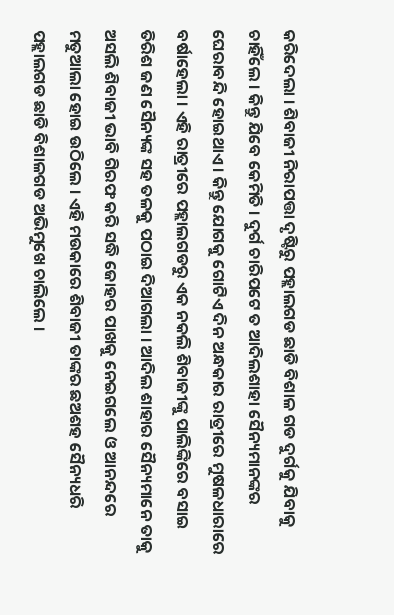କରିଦେଲା । ଶିବାଜୀ ନିରାପତ୍ତା ଦୃଷ୍ଟିରୁ ପହ୍ଲାଲଗଡ ଛାଡି ବିଶାଳ ଗଡ ଦୁର୍ଗକୁ ଯିବାକୁ ଚାହିଁଲେ । କିନ୍ତୁ ଯିବେ କେମିତି । ଦୁର୍ଗ ଚାରିପଟେ ତ ଆଦିଲଶାହା ସୈନ୍ୟମାନଙ୍କର ଘେରାବନ୍ଦି ହୋଇଥାଏ । କିନ୍ତୁ ଯୋଗକୁ ଗୋଟିଏ ଦିନ ଅନ୍ଧକାର ରାତ୍ରୀରେ ମୁଷଳଧାରାରେ ବର୍ଷାହେଲା । ଏହି ରାତ୍ରୀରେ ପହ୍ଲାଲଗଡରୁ ଏକ ନକଲି ଶିବାଜୀଙ୍କୁ ପାଲିଙ୍କିରେ ବସାଇ ତିରିଶ ଜଣ ସୈନ୍ୟଙ୍କ ସହ ତଳକୁ ପଠାଇ ଦିଆଗଲା । ଆଦିଲ ଶାହାର ସୈନ୍ୟମାନେ ତାକୁ ଅସଲି ଶିବାଜୀ ଭାବି ଗିରଫ କରି ସଦ୍ଧି ଜୋହର ପାଖକୁ ନେଇଗଲେ ଓ ଆନନ୍ଦରେ ମତୁଆଲା ହୋଇ ଉଠିଲେ । ଏହି ମଉକାରେ ଶିବାଜୀ ତାଙ୍କର ଛଅଶହ ସୈନ୍ୟଧରି ପହ୍ଲାଲଗଡ ଛାଡି ବିଶାଳଗଡ ଅଭିମୁଖେ ଚାଲିଲେ ।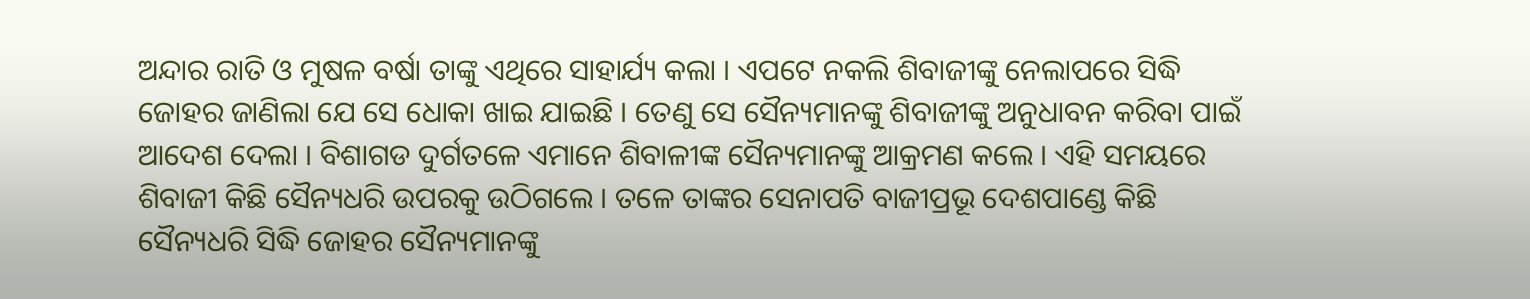ଅନ୍ଦାର ରାତି ଓ ମୁଷଳ ବର୍ଷା ତାଙ୍କୁ ଏଥିରେ ସାହାର୍ଯ୍ୟ କଲା । ଏପଟେ ନକଲି ଶିବାଜୀଙ୍କୁ ନେଲାପରେ ସିଦ୍ଧି ଜୋହର ଜାଣିଲା ଯେ ସେ ଧୋକା ଖାଇ ଯାଇଛି । ତେଣୁ ସେ ସୈନ୍ୟମାନଙ୍କୁ ଶିବାଜୀଙ୍କୁ ଅନୁଧାବନ କରିବା ପାଇଁ ଆଦେଶ ଦେଲା । ବିଶାଗଡ ଦୁର୍ଗତଳେ ଏମାନେ ଶିବାଳୀଙ୍କ ସୈନ୍ୟମାନଙ୍କୁ ଆକ୍ରମଣ କଲେ । ଏହି ସମୟରେ ଶିବାଜୀ କିଛି ସୈନ୍ୟଧରି ଉପରକୁ ଉଠିଗଲେ । ତଳେ ତାଙ୍କର ସେନାପତି ବାଜୀପ୍ରଭୂ ଦେଶପାଣ୍ଡେ କିଛି ସୈନ୍ୟଧରି ସିଦ୍ଧି ଜୋହର ସୈନ୍ୟମାନଙ୍କୁ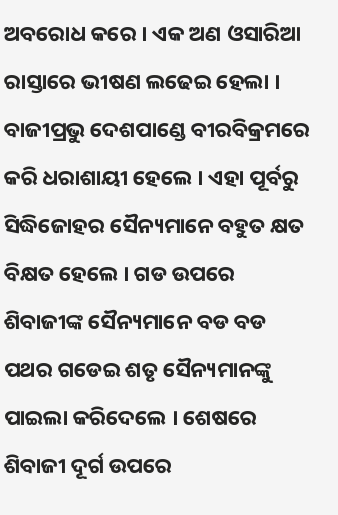ଅବରୋଧ କରେ । ଏକ ଅଣ ଓସାରିଆ ରାସ୍ତାରେ ଭୀଷଣ ଲଢେଇ ହେଲା । ବାଜୀପ୍ରଭୁ ଦେଶପାଣ୍ଡେ ବୀରବିକ୍ରମରେ କରି ଧରାଶାୟୀ ହେଲେ । ଏହା ପୂର୍ବରୁ ସିଦ୍ଧିଜୋହର ସୈନ୍ୟମାନେ ବହୁତ କ୍ଷତ ବିକ୍ଷତ ହେଲେ । ଗଡ ଉପରେ ଶିବାଜୀଙ୍କ ସୈନ୍ୟମାନେ ବଡ ବଡ ପଥର ଗଡେଇ ଶତୃ ସୈନ୍ୟମାନଙ୍କୁ ପାଇଲା କରିଦେଲେ । ଶେଷରେ ଶିବାଜୀ ଦୂର୍ଗ ଉପରେ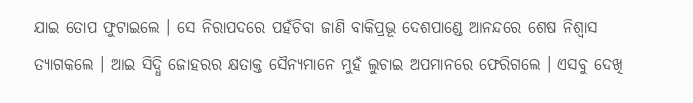ଯାଇ ତୋପ ଫୁଟାଇଲେ । ସେ ନିରାପଦରେ ପହଁଚିବା ଜାଣି ବାକିପ୍ରଭୂ ଦେଶପାଣ୍ଡେ ଆନନ୍ଦରେ ଶେଷ ନିଶ୍ୱାସ ତ୍ୟାଗକଲେ । ଆଇ ସିଦ୍ଧି ଜୋହରର କ୍ଷତାକ୍ତ ସୈନ୍ୟମାନେ ମୁହଁ ଲୁଚାଇ ଅପମାନରେ ଫେରିଗଲେ । ଏସବୁ ଦେଖି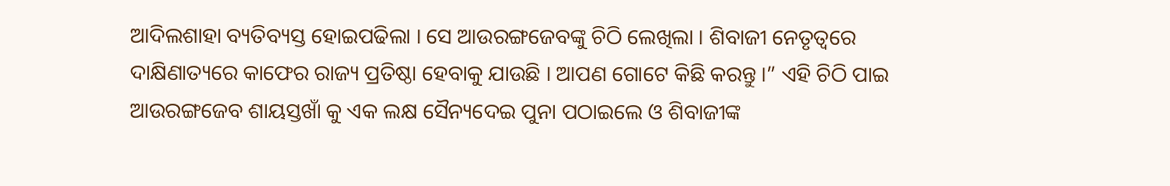ଆଦିଲଶାହା ବ୍ୟତିବ୍ୟସ୍ତ ହୋଇପଢିଲା । ସେ ଆଉରଙ୍ଗଜେବଙ୍କୁ ଚିଠି ଲେଖିଲା । ଶିବାଜୀ ନେତୃତ୍ୱରେ ଦାକ୍ଷିଣାତ୍ୟରେ କାଫେର ରାଜ୍ୟ ପ୍ରତିଷ୍ଠା ହେବାକୁ ଯାଉଛି । ଆପଣ ଗୋଟେ କିଛି କରନ୍ତୁ ।” ଏହି ଚିଠି ପାଇ ଆଉରଙ୍ଗଜେବ ଶାୟସ୍ତଖାଁ କୁ ଏକ ଲକ୍ଷ ସୈନ୍ୟଦେଇ ପୁନା ପଠାଇଲେ ଓ ଶିବାଜୀଙ୍କ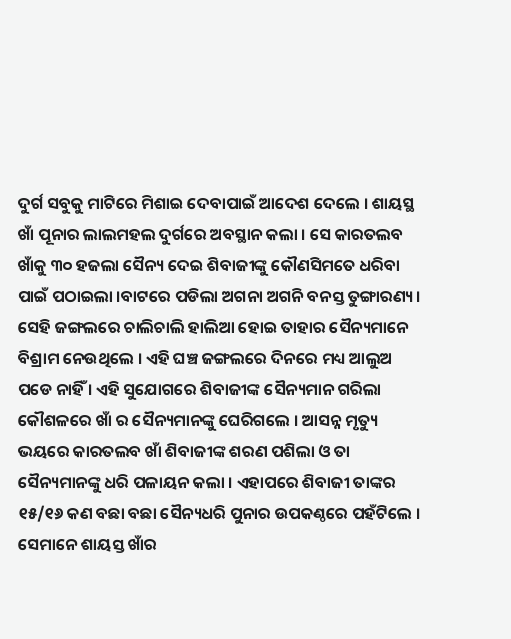ଦୁର୍ଗ ସବୁକୁ ମାଟିରେ ମିଶାଇ ଦେବାପାଇଁ ଆଦେଶ ଦେଲେ । ଶାୟସ୍ଥ ଖାଁ ପୂନାର ଲାଲମହଲ ଦୁର୍ଗରେ ଅବସ୍ଥାନ କଲା । ସେ କାରତଲବ ଖାଁକୁ ୩୦ ହଜଲା ସୈନ୍ୟ ଦେଇ ଶିବାଜୀଙ୍କୁ କୌଣସିମତେ ଧରିବା ପାଇଁ ପଠାଇଲା ।ବାଟରେ ପଡିଲା ଅଗନା ଅଗନି ବନସ୍ତ ତୁଙ୍ଗାରଣ୍ୟ । ସେହି ଜଙ୍ଗଲରେ ଚାଲିଚାଲି ହାଲିଆ ହୋଇ ତାହାର ସୈନ୍ୟମାନେ ବିଶ୍ରାମ ନେଉଥିଲେ । ଏହି ଘଞ୍ଚ ଜଙ୍ଗଲରେ ଦିନରେ ମଧ୍ୟ ଆଲୁଅ ପଡେ ନାହିଁ । ଏହି ସୁଯୋଗରେ ଶିବାଜୀଙ୍କ ସୈନ୍ୟମାନ ଗରିଲା କୌଶଳରେ ଖାଁ ର ସୈନ୍ୟମାନଙ୍କୁ ଘେରିଗଲେ । ଆସନ୍ନ ମୃତ୍ୟୁ ଭୟରେ କାରତଲବ ଖାଁ ଶିବାଜୀଙ୍କ ଶରଣ ପଶିଲା ଓ ତା ସୈନ୍ୟମାନଙ୍କୁ ଧରି ପଳାୟନ କଲା । ଏହାପରେ ଶିବାଜୀ ତାଙ୍କର ୧୫/୧୬ କଣ ବଛା ବଛା ସୈନ୍ୟଧରି ପୁନାର ଉପକଣ୍ଠରେ ପହଁଟିଲେ । ସେମାନେ ଶାୟସ୍ତ ଖାଁର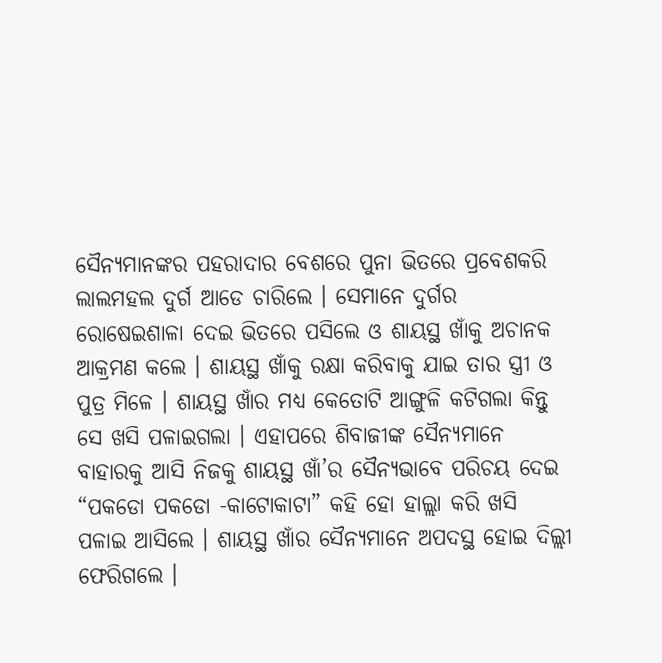ସୈନ୍ୟମାନଙ୍କର ପହରାଦାର ବେଶରେ ପୁନା ଭିତରେ ପ୍ରବେଶକରି ଲାଲମହଲ ଦୁର୍ଗ ଆଡେ ଚାରିଲେ । ସେମାନେ ଦୁର୍ଗର ରୋଷେଇଶାଳା ଦେଇ ଭିତରେ ପସିଲେ ଓ ଶାୟସ୍ଥ ଖାଁକୁ ଅଚାନକ ଆକ୍ରମଣ କଲେ । ଶାୟସ୍ଥ ଖାଁକୁ ରକ୍ଷା କରିବାକୁ ଯାଇ ତାର ସ୍ତ୍ରୀ ଓ ପୁତ୍ର ମିଳେ । ଶାୟସ୍ଥ ଖାଁର ମଧ୍ୟ କେତୋଟି ଆଙ୍ଗୁଳି କଟିଗଲା କିନ୍ତୁ ସେ ଖସି ପଳାଇଗଲା । ଏହାପରେ ଶିବାଜୀଙ୍କ ସୈନ୍ୟମାନେ ବାହାରକୁ ଆସି ନିଜକୁ ଶାୟସ୍ଥ ଖାଁ’ର ସୈନ୍ୟଭାବେ ପରିଚୟ ଦେଇ “ପକଡୋ ପକଡୋ -କାଟୋକାଟା” କହି ହୋ ହାଲ୍ଲା କରି ଖସି ପଳାଇ ଆସିଲେ । ଶାୟସ୍ଥ ଖାଁର ସୈନ୍ୟମାନେ ଅପଦସ୍ଥ ହୋଇ ଦିଲ୍ଲୀ ଫେରିଗଲେ ।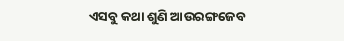ଏସବୁ କଥା ଶୁଣି ଆଉରଙ୍ଗଜେବ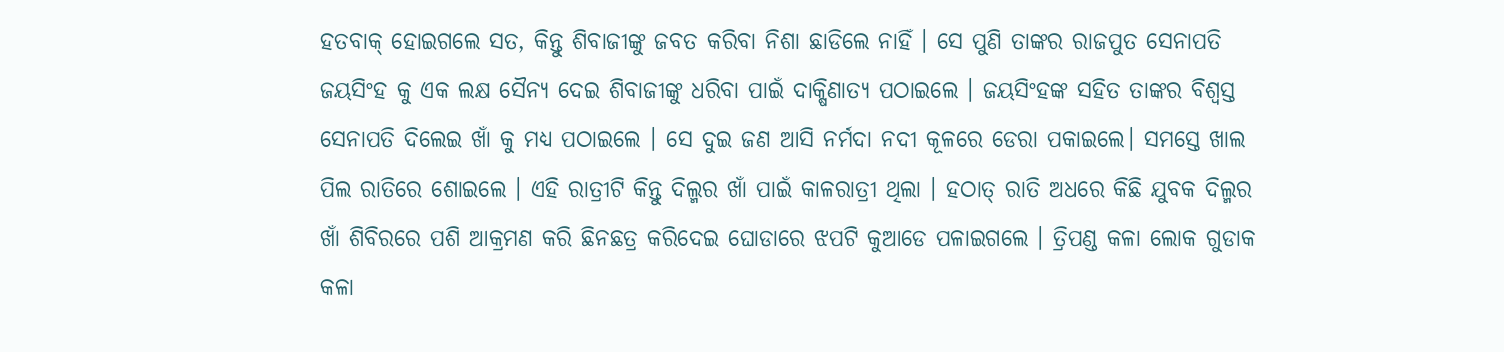ହତବାକ୍ ହୋଇଗଲେ ସତ, କିନ୍ତୁ ଶିବାଜୀଙ୍କୁ ଜବତ କରିବା ନିଶା ଛାଡିଲେ ନାହିଁ । ସେ ପୁଣି ତାଙ୍କର ରାଜପୁତ ସେନାପତି ଜୟସିଂହ କୁ ଏକ ଲକ୍ଷ ସୈନ୍ୟ ଦେଇ ଶିବାଜୀଙ୍କୁ ଧରିବା ପାଇଁ ଦାକ୍ଷିଣାତ୍ୟ ପଠାଇଲେ । ଜୟସିଂହଙ୍କ ସହିତ ତାଙ୍କର ବିଶ୍ୱସ୍ତ ସେନାପତି ଦିଲେଇ ଖାଁ କୁ ମଧ୍ୟ ପଠାଇଲେ । ସେ ଦୁଇ ଜଣ ଆସି ନର୍ମଦା ନଦୀ କୂଳରେ ଡେରା ପକାଇଲେ। ସମସ୍ତେ ଖାଲ ପିଲ ରାତିରେ ଶୋଇଲେ । ଏହି ରାତ୍ରୀଟି କିନ୍ତୁ ଦିଲ୍ମର ଖାଁ ପାଇଁ କାଳରାତ୍ରୀ ଥିଲା । ହଠାତ୍ ରାତି ଅଧରେ କିଛି ଯୁବକ ଦିଲ୍ମର ଖାଁ ଶିବିରରେ ପଶି ଆକ୍ରମଣ କରି ଛିନଛତ୍ର କରିଦେଇ ଘୋଡାରେ ଝପଟି କୁଆଡେ ପଳାଇଗଲେ । ତ୍ରିପଣ୍ଡ କଳା ଲୋକ ଗୁଡାକ କଳା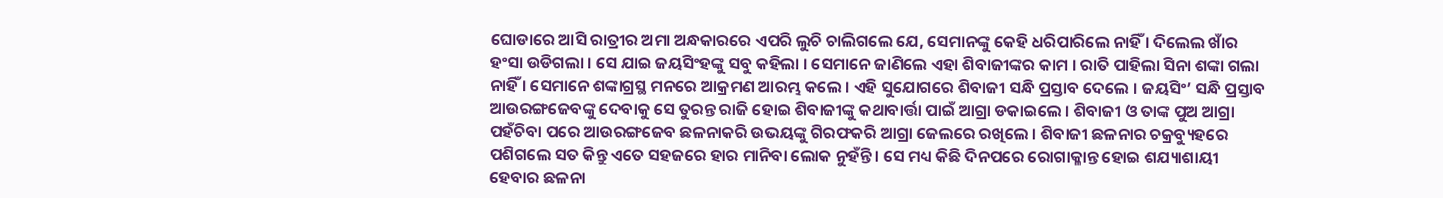ଘୋଡାରେ ଆସି ରାତ୍ରୀର ଅମା ଅନ୍ଧକାରରେ ଏପରି ଲୁଚି ଚାଲିଗଲେ ଯେ, ସେମାନଙ୍କୁ କେହି ଧରିପାରିଲେ ନାହିଁ । ଦିଲେଲ ଖାଁର ହଂସା ଉଡିଗଲା । ସେ ଯାଇ ଜୟସିଂହଙ୍କୁ ସବୁ କହିଲା । ସେମାନେ ଜାଣିଲେ ଏହା ଶିବାଜୀଙ୍କର କାମ । ରାତି ପାହିଲା ସିନା ଶଙ୍କା ଗଲା ନାହିଁ । ସେମାନେ ଶଙ୍କାଗ୍ରସ୍ଥ ମନରେ ଆକ୍ରମଣ ଆରମ୍ଭ କଲେ । ଏହି ସୁଯୋଗରେ ଶିବାଜୀ ସନ୍ଧି ପ୍ରସ୍ତାବ ଦେଲେ । ଜୟସିଂ’ ସନ୍ଧି ପ୍ରସ୍ତାବ ଆଉରଙ୍ଗଜେବଙ୍କୁ ଦେବାକୁ ସେ ତୁରନ୍ତ ରାଜି ହୋଇ ଶିବାଜୀଙ୍କୁ କଥାବାର୍ତ୍ତା ପାଇଁ ଆଗ୍ରା ଡକାଇଲେ । ଶିବାଜୀ ଓ ତାଙ୍କ ପୁଅ ଆଗ୍ରା ପହଁଚିବା ପରେ ଆଉରଙ୍ଗଜେବ ଛଳନାକରି ଉଭୟଙ୍କୁ ଗିରଫକରି ଆଗ୍ରା ଜେଲରେ ରଖିଲେ । ଶିବାଜୀ ଛଳନାର ଚକ୍ରବ୍ୟୁହରେ ପଶିଗଲେ ସତ କିନ୍ତୁ ଏତେ ସହଜରେ ହାର ମାନିବା ଲୋକ ନୁହଁନ୍ତି । ସେ ମଧ୍ୟ କିଛି ଦିନପରେ ରୋଗାକ୍ଳାନ୍ତ ହୋଇ ଶଯ୍ୟାଶାୟୀ ହେବାର ଛଳନା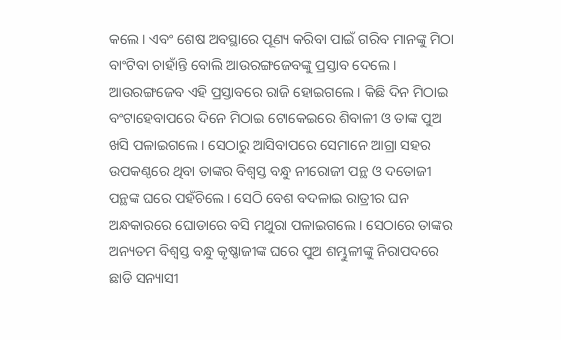କଲେ । ଏବଂ ଶେଷ ଅବସ୍ଥାରେ ପୂଣ୍ୟ କରିବା ପାଇଁ ଗରିବ ମାନଙ୍କୁ ମିଠା ବାଂଟିବା ଚାହାଁନ୍ତି ବୋଲି ଆଉରଙ୍ଗଜେବଙ୍କୁ ପ୍ରସ୍ତାବ ଦେଲେ । ଆଉରଙ୍ଗଜେବ ଏହି ପ୍ରସ୍ତାବରେ ରାଜି ହୋଇଗଲେ । କିଛି ଦିନ ମିଠାଇ ବଂଟାହେବାପରେ ଦିନେ ମିଠାଇ ଟୋକେଇରେ ଶିବାଳୀ ଓ ତାଙ୍କ ପୁଅ ଖସି ପଳାଇଗଲେ । ସେଠାରୁ ଆସିବାପରେ ସେମାନେ ଆଗ୍ରା ସହର ଉପକଣ୍ଠରେ ଥିବା ତାଙ୍କର ବିଶ୍ୱସ୍ତ ବନ୍ଧୁ ନୀରୋଜୀ ପନ୍ଥ ଓ ଦତୋଜୀ ପନ୍ଥଙ୍କ ଘରେ ପହଁଚିଲେ । ସେଠି ବେଶ ବଦଳାଇ ରାତ୍ରୀର ଘନ ଅନ୍ଧକାରରେ ଘୋଡାରେ ବସି ମଥୁରା ପଳାଇଗଲେ । ସେଠାରେ ତାଙ୍କର ଅନ୍ୟତମ ବିଶ୍ୱସ୍ତ ବନ୍ଧୁ କୃଷ୍ଣାଜୀଙ୍କ ଘରେ ପୁଅ ଶମ୍ଭୁଳୀଙ୍କୁ ନିରାପଦରେ ଛାଡି ସନ୍ୟାସୀ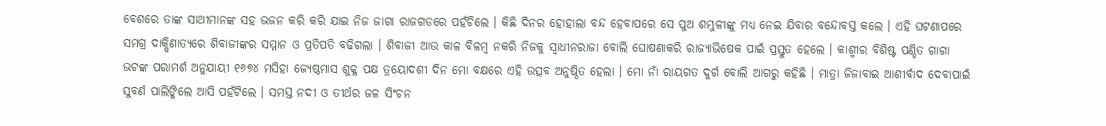ବେଶରେ ତାଙ୍କ ସାଥୀମାନଙ୍କ ସହ ଭଜନ କରି କରି ଯାଇ ନିଜ ଜାଗା ରାଜଗଡରେ ପହଁଚିଲେ । କିଛି ଦିନର ହୋହାଲା ବନ୍ଦ ହେବାପରେ ସେ ପୁଅ ଶମ୍ଭୁଳୀଙ୍କୁ ମଧ୍ୟ ନେଇ ଯିବାର ବନ୍ଦୋବସ୍ତ କଲେ । ଏହି ଘଟଣାପରେ ସମଗ୍ର ଦାକ୍ଷିଣାତ୍ୟରେ ଶିବାଜୀଙ୍କର ସମ୍ମାନ ଓ ପ୍ରତିପତି ବଢିଗଲା । ଶିବାଜୀ ଆଉ କାଳ ବିଳମ୍ବ ନକରି ନିଜକୁ ସ୍ୱାଧୀନରାଜା ବୋଲି ଘୋଷଣାକରି ରାଜ୍ୟାଭିଷେକ ପାଇଁ ପ୍ରସ୍ତୁତ ହେଲେ । କାଶ୍ମୀର ବିଶିଷ୍ଟ ପଣ୍ଡିତ ଗାଗା ଭଟଙ୍କ ପରାମର୍ଶ ଅନୁଯାୟୀ ୧୬୭୪ ମସିହା ଜ୍ୟେଷ୍ଠମାସ ଶୁକ୍ଳ ପକ୍ଷ ତ୍ରୟୋଦଶୀ ଦିନ ମୋ ବକ୍ଷରେ ଏହି ଉତ୍ସବ ଅନୁଷ୍ଠିତ ହେଲା । ମୋ ନାଁ ରାୟଗତ ଦୁର୍ଗ ବୋଲି ଆଗରୁ କହିଛି । ମାତ୍ରା ଜିଜାବାଇ ଆଶୀର୍ବାଦ ଦେବାପାଇଁ ସୁବର୍ଣ ପାଲିଙ୍କିଲେ ଆସି ପହଁଟିଲେ । ସମସ୍ତ ନଦୀ ଓ ତୀର୍ଥର ଜଳ ସିଂଚନ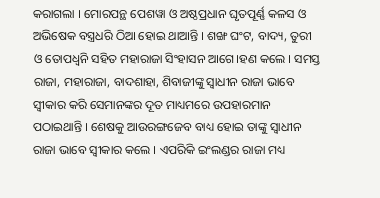କରାଗଲା । ମୋରପନ୍ଥ ପେଶୱା ଓ ଅଷ୍ଠପ୍ରଧାନ ଘୃତପୂର୍ଣ୍ଣ କଳସ ଓ ଅଭିଷେକ ବସ୍ତ୍ରଧରି ଠିଆ ହୋଇ ଥାଆନ୍ତି । ଶଙ୍ଖ ଘଂଟ, ବାଦ୍ୟ, ତୁରୀ ଓ ତୋପଧ୍ୱନି ସହିତ ମହାରାଜା ସିଂହାସନ ଆଗେ।ହଣ କଲେ । ସମସ୍ତ ରାଜା, ମହାରାଜା, ବାଦଶାହା, ଶିବାଜୀଙ୍କୁ ସ୍ୱାଧୀନ ରାଜା ଭାବେ ସ୍ୱୀକାର କରି ସେମାନଙ୍କର ଦୂତ ମାଧ୍ୟମରେ ଉପହାରମାନ ପଠାଇଥାନ୍ତି । ଶେଷକୁ ଆଉରଙ୍ଗଜେବ ବାଧ୍ୟ ହୋଇ ତାଙ୍କୁ ସ୍ୱାଧୀନ ରାଜା ଭାବେ ସ୍ୱୀକାର କଲେ । ଏପରିକି ଇଂଲଣ୍ଡର ରାଜା ମଧ୍ୟ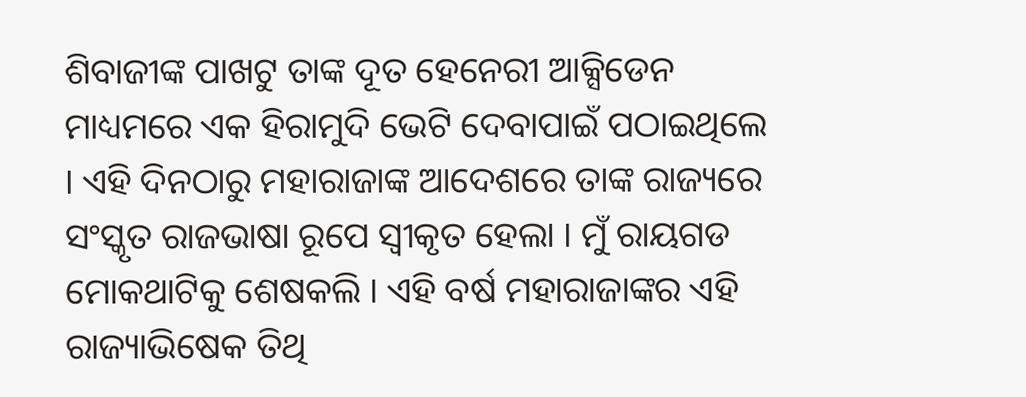ଶିବାଜୀଙ୍କ ପାଖଟୁ ତାଙ୍କ ଦୂତ ହେନେରୀ ଆକ୍ସିଡେନ ମାଧ୍ୟମରେ ଏକ ହିରାମୁଦି ଭେଟି ଦେବାପାଇଁ ପଠାଇଥିଲେ । ଏହି ଦିନଠାରୁ ମହାରାଜାଙ୍କ ଆଦେଶରେ ତାଙ୍କ ରାଜ୍ୟରେ ସଂସ୍କୃତ ରାଜଭାଷା ରୂପେ ସ୍ୱୀକୃତ ହେଲା । ମୁଁ ରାୟଗଡ ମୋକଥାଟିକୁ ଶେଷକଲି । ଏହି ବର୍ଷ ମହାରାଜାଙ୍କର ଏହି ରାଜ୍ୟାଭିଷେକ ତିଥି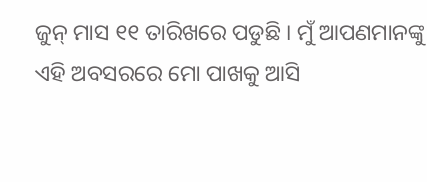ଜୁନ୍ ମାସ ୧୧ ତାରିଖରେ ପଡୁଛି । ମୁଁ ଆପଣମାନଙ୍କୁ ଏହି ଅବସରରେ ମୋ ପାଖକୁ ଆସି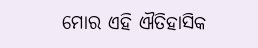ମୋର ଏହି ଐତିହାସିକ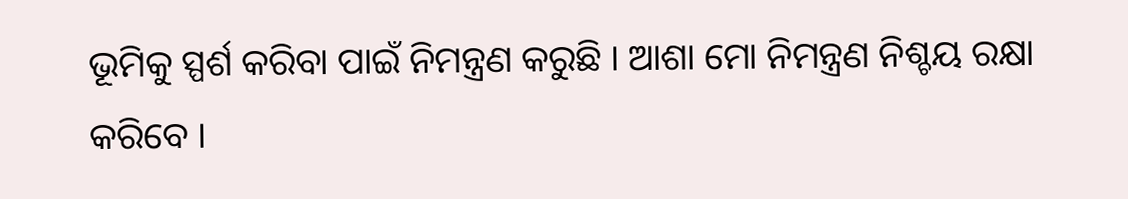ଭୂମିକୁ ସ୍ପର୍ଶ କରିବା ପାଇଁ ନିମନ୍ତ୍ରଣ କରୁଛି । ଆଶା ମୋ ନିମନ୍ତ୍ରଣ ନିଶ୍ଚୟ ରକ୍ଷା କରିବେ ।